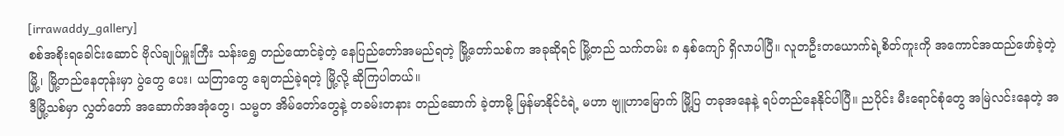[irrawaddy_gallery]
စစ်အစိုးရခေါင်းဆောင် ဗိုလ်ချုပ်မှူးကြီး သန်းရွှေ တည်ထောင်ခဲ့တဲ့ နေပြည်တော်အမည်ရတဲ့ မြို့တော်သစ်က အခုဆိုရင် မြို့တည် သက်တမ်း ၈ နှစ်ကျော် ရှိလာပါပြီ။ လူတဦးတယောက်ရဲ့စိတ်ကူးကို အကောင်အထည်ဖော်ခဲ့တဲ့မြို့၊ မြို့တည်နေတုန်းမှာ ပွဲတွေ ပေး၊ ယတြာတွေ ချေတည်ခဲ့ရတဲ့ မြို့လို့ ဆိုကြပါတယ်။
ဒီမြို့သစ်မှာ လွှတ်တော် အဆောက်အအုံတွေ၊ သမ္မတ အိမ်တော်တွေနဲ့ တခမ်းတနား တည်ဆောက် ခဲ့တာမို့ မြန်မာနိုင်ငံရဲ့ မဟာ ဗျူဟာမြောက် မြို့ပြ တခုအနေနဲ့ ရပ်တည်နေနိုင်ပါပြီ။ ညပိုင်း မီးရောင်စုံတွေ အမြဲလင်းနေတဲ့ အ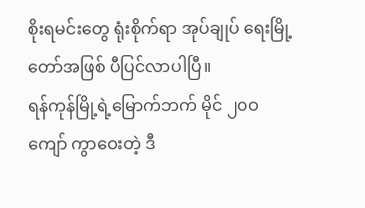စိုးရမင်းတွေ ရုံးစိုက်ရာ အုပ်ချုပ် ရေးမြို့တော်အဖြစ် ပီပြင်လာပါပြီ။
ရန်ကုန်မြို့ရဲ့မြောက်ဘက် မိုင် ၂၀ဝ ကျော် ကွာဝေးတဲ့ ဒီ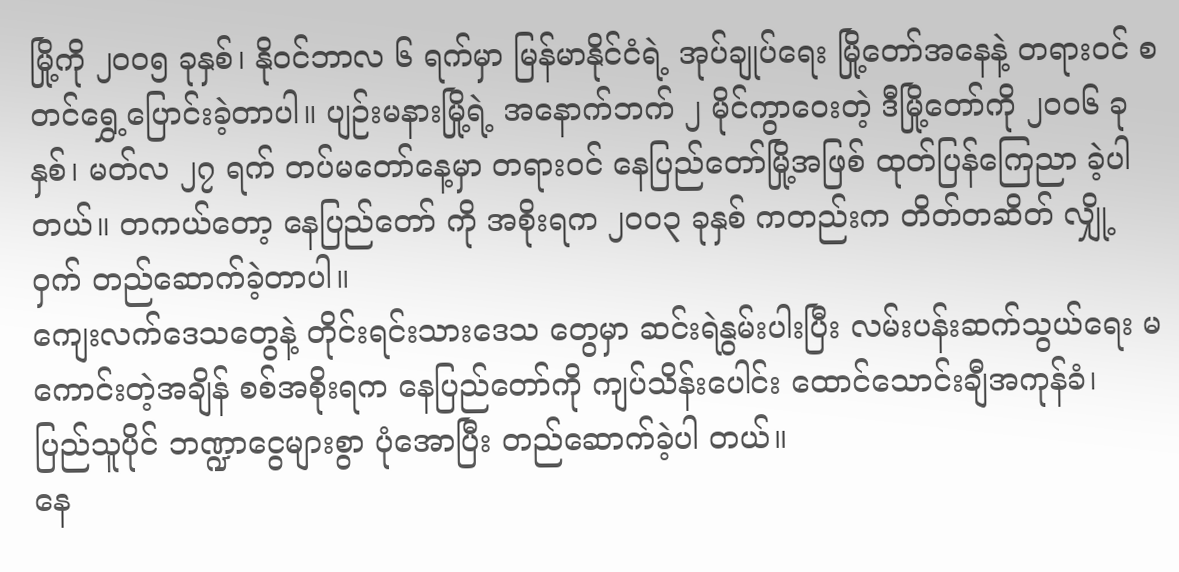မြို့ကို ၂၀ဝ၅ ခုနှစ်၊ နိုဝင်ဘာလ ၆ ရက်မှာ မြန်မာနိုင်ငံရဲ့ အုပ်ချုပ်ရေး မြို့တော်အနေနဲ့ တရားဝင် စတင်ရွှေ့ပြောင်းခဲ့တာပါ။ ပျဉ်းမနားမြို့ရဲ့ အနောက်ဘက် ၂ မိုင်ကွာဝေးတဲ့ ဒီမြို့တော်ကို ၂၀ဝ၆ ခုနှစ်၊ မတ်လ ၂၇ ရက် တပ်မတော်နေ့မှာ တရားဝင် နေပြည်တော်မြို့အဖြစ် ထုတ်ပြန်ကြေညာ ခဲ့ပါတယ်။ တကယ်တော့ နေပြည်တော် ကို အစိုးရက ၂၀ဝ၃ ခုနှစ် ကတည်းက တိတ်တဆိတ် လျှို့ဝှက် တည်ဆောက်ခဲ့တာပါ။
ကျေးလက်ဒေသတွေနဲ့ တိုင်းရင်းသားဒေသ တွေမှာ ဆင်းရဲနွမ်းပါးပြီး လမ်းပန်းဆက်သွယ်ရေး မကောင်းတဲ့အချိန် စစ်အစိုးရက နေပြည်တော်ကို ကျပ်သိန်းပေါင်း ထောင်သောင်းချီအကုန်ခံ၊ ပြည်သူပိုင် ဘဏ္ဍာငွေများစွာ ပုံအောပြီး တည်ဆောက်ခဲ့ပါ တယ်။
နေ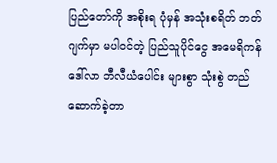ပြည်တော်ကို အစိုးရ ပုံမှန် အသုံးစရိတ် ဘတ်ဂျက်မှာ မပါဝင်တဲ့ ပြည်သူပိုင်ငွေ အမေရိကန် ဒေါ်လာ ဘီလီယံပေါင်း များစွာ သုံးစွဲ တည်ဆောက်ခဲ့တာ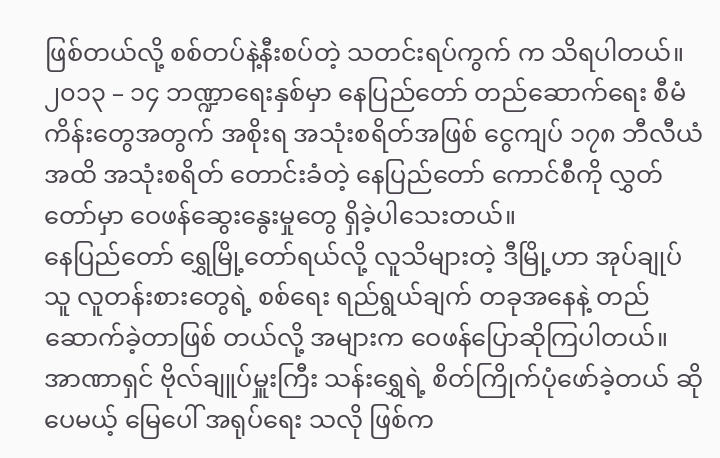ဖြစ်တယ်လို့ စစ်တပ်နဲ့နီးစပ်တဲ့ သတင်းရပ်ကွက် က သိရပါတယ်။
၂၀၁၃ – ၁၄ ဘဏ္ဍာရေးနှစ်မှာ နေပြည်တော် တည်ဆောက်ရေး စီမံကိန်းတွေအတွက် အစိုးရ အသုံးစရိတ်အဖြစ် ငွေကျပ် ၁၇၈ ဘီလီယံ အထိ အသုံးစရိတ် တောင်းခံတဲ့ နေပြည်တော် ကောင်စီကို လွှတ်တော်မှာ ဝေဖန်ဆွေးနွေးမှုတွေ ရှိခဲ့ပါသေးတယ်။
နေပြည်တော် ရွှေမြို့တော်ရယ်လို့ လူသိများတဲ့ ဒီမြို့ဟာ အုပ်ချုပ်သူ လူတန်းစားတွေရဲ့ စစ်ရေး ရည်ရွယ်ချက် တခုအနေနဲ့ တည်ဆောက်ခဲ့တာဖြစ် တယ်လို့ အများက ဝေဖန်ပြောဆိုကြပါတယ်။
အာဏာရှင် ဗိုလ်ချူပ်မှူးကြီး သန်းရွှေရဲ့ စိတ်ကြိုက်ပုံဖော်ခဲ့တယ် ဆိုပေမယ့် မြေပေါ် အရုပ်ရေး သလို ဖြစ်က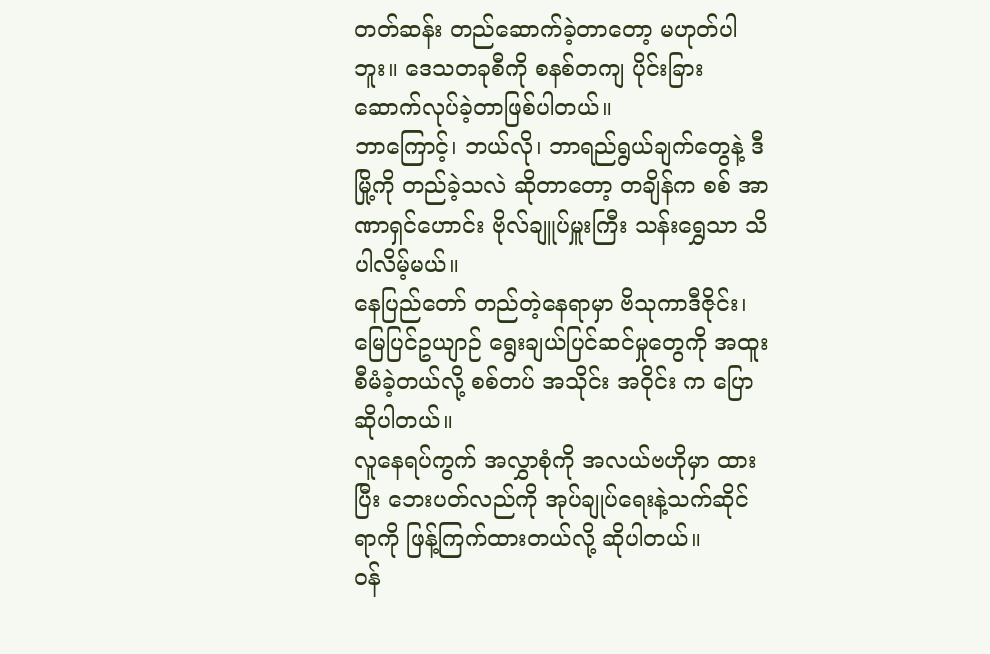တတ်ဆန်း တည်ဆောက်ခဲ့တာတော့ မဟုတ်ပါဘူး။ ဒေသတခုစီကို စနစ်တကျ ပိုင်းခြား ဆောက်လုပ်ခဲ့တာဖြစ်ပါတယ်။
ဘာကြောင့်၊ ဘယ်လို၊ ဘာရည်ရွယ်ချက်တွေနဲ့ ဒီမြို့ကို တည်ခဲ့သလဲ ဆိုတာတော့ တချိန်က စစ် အာဏာရှင်ဟောင်း ဗိုလ်ချူပ်မှူးကြီး သန်းရွှေသာ သိပါလိမ့်မယ်။
နေပြည်တော် တည်တဲ့နေရာမှာ ဗိသုကာဒီဇိုင်း၊ မြေပြင်ဥယျာဉ် ရွေးချယ်ပြင်ဆင်မှုတွေကို အထူး စီမံခဲ့တယ်လို့ စစ်တပ် အသိုင်း အဝိုင်း က ပြောဆိုပါတယ်။
လူနေရပ်ကွက် အလွှာစုံကို အလယ်ဗဟိုမှာ ထားပြီး ဘေးပတ်လည်ကို အုပ်ချုပ်ရေးနဲ့သက်ဆိုင်ရာကို ဖြန့်ကြက်ထားတယ်လို့ ဆိုပါတယ်။
ဝန်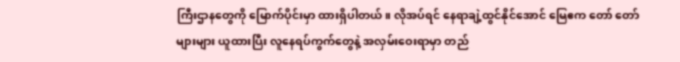ကြီးဌာနတွေကို မြောက်ပိုင်းမှာ ထားရှိပါတယ်။ လိုအပ်ရင် နေရာချဲ့ထွင်နိုင်အောင် မြေဧက တော် တော်များများ ယူထားပြီး လူနေရပ်ကွက်တွေနဲ့ အလှမ်းဝေးရာမှာ တည်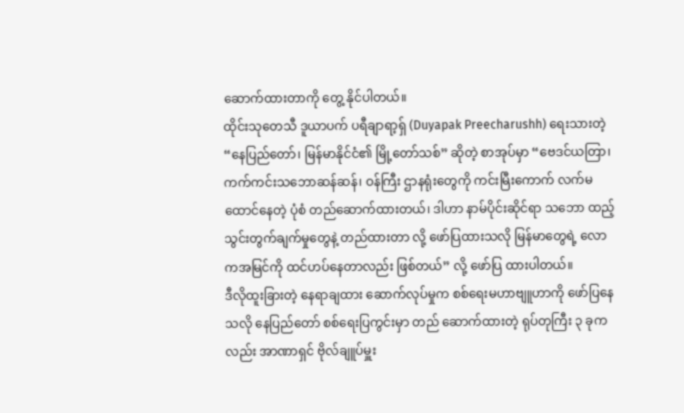ဆောက်ထားတာကို တွေ့ နိုင်ပါတယ်။
ထိုင်းသုတေသီ ဒူယာပက် ပရီချာရာ့ရှ် (Duyapak Preecharushh) ရေးသားတဲ့ “နေပြည်တော်၊ မြန်မာနိုင်ငံ၏ မြို့တော်သစ်” ဆိုတဲ့ စာအုပ်မှာ “ဗေဒင်ယတြာ၊ ကက်ကင်းသဘောဆန်ဆန်၊ ဝန်ကြီး ဌာနရုံးတွေကို ကင်းမြီးကောက် လက်မထောင်နေတဲ့ ပုံစံ တည်ဆောက်ထားတယ်၊ ဒါဟာ နာမ်ပိုင်းဆိုင်ရာ သဘော ထည့်သွင်းတွက်ချက်မှုတွေနဲ့ တည်ထားတာ လို့ ဖော်ပြထားသလို မြန်မာတွေရဲ့ လောကအမြင်ကို ထင်ဟပ်နေတာလည်း ဖြစ်တယ်” လို့ ဖော်ပြ ထားပါတယ်။
ဒီလိုထူးခြားတဲ့ နေရာချထား ဆောက်လုပ်မှုက စစ်ရေးမဟာဗျူဟာကို ဖော်ပြနေသလို နေပြည်တော် စစ်ရေးပြကွင်းမှာ တည် ဆောက်ထားတဲ့ ရုပ်တုကြီး ၃ ခုကလည်း အာဏာရှင် ဗိုလ်ချူပ်မှူး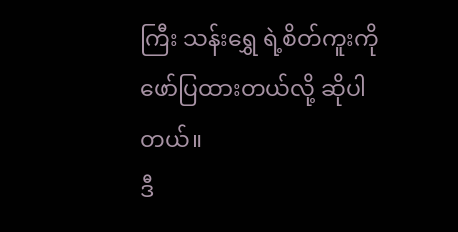ကြီး သန်းရွှေ ရဲ့စိတ်ကူးကို ဖော်ပြထားတယ်လို့ ဆိုပါတယ်။
ဒီ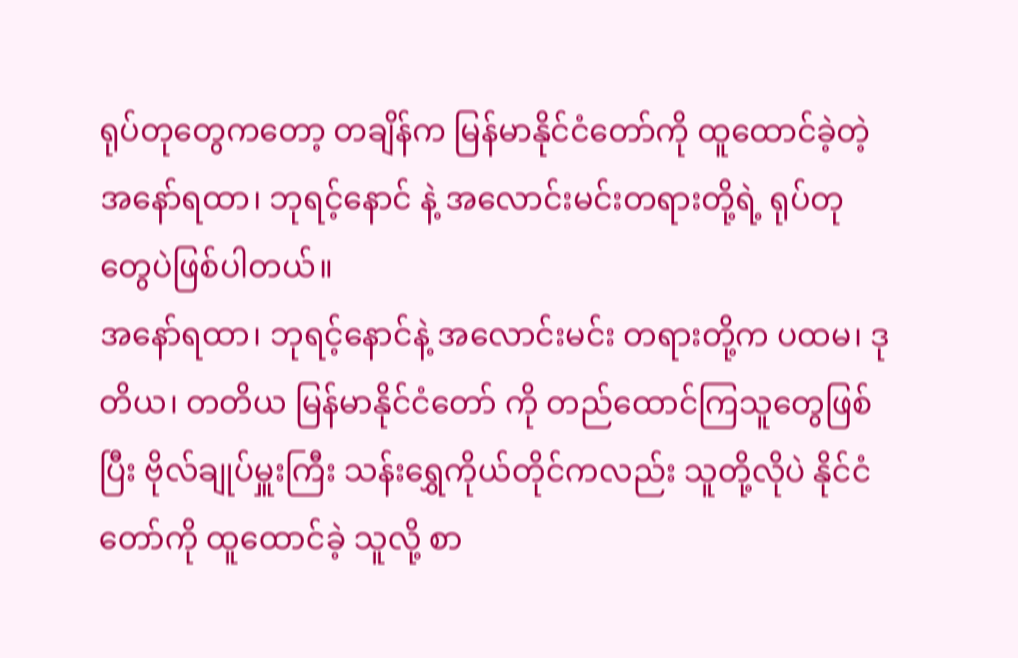ရုပ်တုတွေကတော့ တချိန်က မြန်မာနိုင်ငံတော်ကို ထူထောင်ခဲ့တဲ့ အနော်ရထာ၊ ဘုရင့်နောင် နဲ့ အလောင်းမင်းတရားတို့ရဲ့ ရုပ်တု တွေပဲဖြစ်ပါတယ်။
အနော်ရထာ၊ ဘုရင့်နောင်နဲ့ အလောင်းမင်း တရားတို့က ပထမ၊ ဒုတိယ၊ တတိယ မြန်မာနိုင်ငံတော် ကို တည်ထောင်ကြသူတွေဖြစ်ပြီး ဗိုလ်ချုပ်မှူးကြီး သန်းရွှေကိုယ်တိုင်ကလည်း သူတို့လိုပဲ နိုင်ငံတော်ကို ထူထောင်ခဲ့ သူလို့ စာ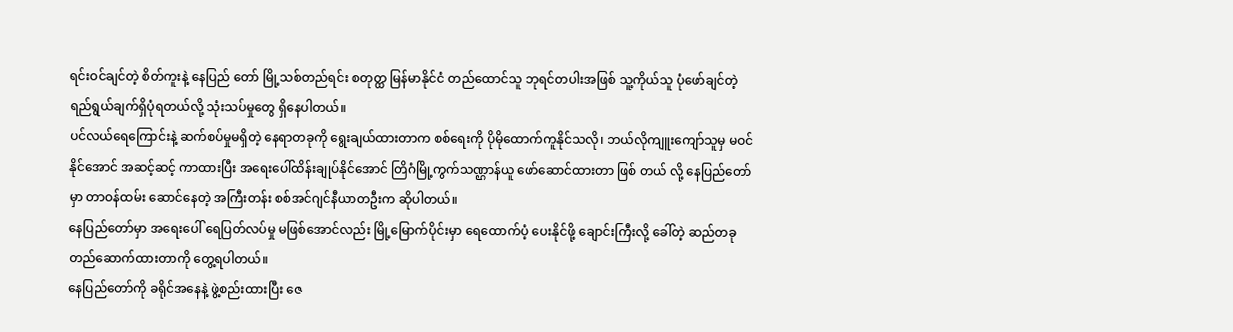ရင်းဝင်ချင်တဲ့ စိတ်ကူးနဲ့ နေပြည် တော် မြို့သစ်တည်ရင်း စတုတ္ထ မြန်မာနိုင်ငံ တည်ထောင်သူ ဘုရင်တပါးအဖြစ် သူ့ကိုယ်သူ ပုံဖော်ချင်တဲ့ ရည်ရွယ်ချက်ရှိပုံရတယ်လို့ သုံးသပ်မှုတွေ ရှိနေပါတယ်။
ပင်လယ်ရေကြောင်းနဲ့ ဆက်စပ်မှုမရှိတဲ့ နေရာတခုကို ရွေးချယ်ထားတာက စစ်ရေးကို ပိုမိုထောက်ကူနိုင်သလို၊ ဘယ်လိုကျူးကျော်သူမှ မဝင်နိုင်အောင် အဆင့်ဆင့် ကာထားပြီး အရေးပေါ်ထိန်းချုပ်နိုင်အောင် တြိဂံမြို့ကွက်သဏ္ဌာန်ယူ ဖော်ဆောင်ထားတာ ဖြစ် တယ် လို့ နေပြည်တော်မှာ တာဝန်ထမ်း ဆောင်နေတဲ့ အကြီးတန်း စစ်အင်ဂျင်နီယာတဦးက ဆိုပါတယ်။
နေပြည်တော်မှာ အရေးပေါ် ရေပြတ်လပ်မှု မဖြစ်အောင်လည်း မြို့မြောက်ပိုင်းမှာ ရေထောက်ပံ့ ပေးနိုင်ဖို့ ချောင်းကြီးလို့ ခေါ်တဲ့ ဆည်တခု တည်ဆောက်ထားတာကို တွေ့ရပါတယ်။
နေပြည်တော်ကို ခရိုင်အနေနဲ့ ဖွဲ့စည်းထားပြီး ဇေ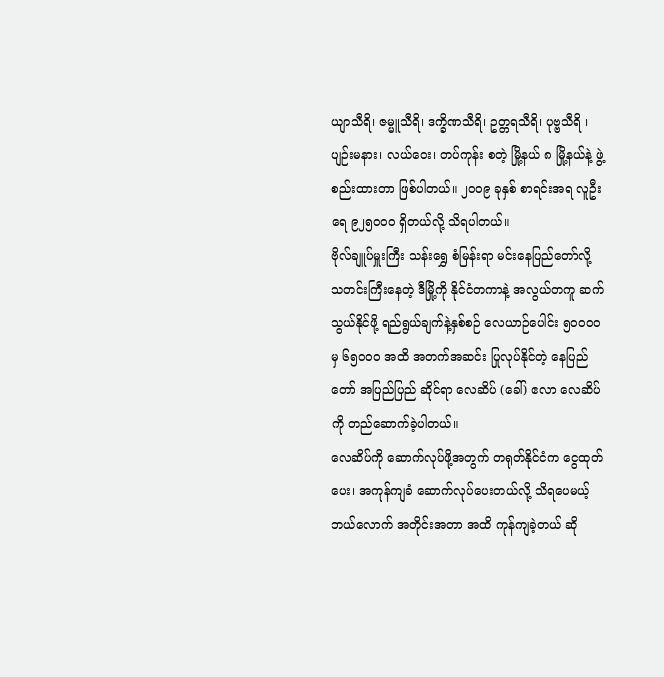ယျာသီရိ၊ ဇမ္မူသီရိ၊ ဒက္ခိဏသီရိ၊ ဥတ္တရသီရိ၊ ပုဗ္ဗသီရိ ၊ ပျဉ်းမနား၊ လယ်ဝေး၊ တပ်ကုန်း စတဲ့ မြို့နယ် ၈ မြို့နယ်နဲ့ ဖွဲ့စည်းထားတာ ဖြစ်ပါတယ်။ ၂၀ဝ၉ ခုနှစ် စာရင်းအရ လူဦးရေ ၉၂၅၀ဝ၀ ရှိတယ်လို့ သိရပါတယ်။
ဗိုလ်ချူပ်မှူးကြီး သန်းရွှေ စံမြန်းရာ မင်းနေပြည်တော်လို့ သတင်းကြီးနေတဲ့ ဒီမြို့ကို နိုင်ငံတကာနဲ့ အလွယ်တကူ ဆက်သွယ်နိုင်ဖို့ ရည်ရွယ်ချက်နဲ့နှစ်စဉ် လေယာဉ်ပေါင်း ၅၀ဝဝဝ မှ ၆၅ဝဝဝ အထိ အတက်အဆင်း ပြုလုပ်နိုင်တဲ့ နေပြည်တော် အပြည်ပြည် ဆိုင်ရာ လေဆိပ် (ခေါ်) ဧလာ လေဆိပ်ကို တည်ဆောက်ခဲ့ပါတယ်။
လေဆိပ်ကို ဆောက်လုပ်ဖို့အတွက် တရုတ်နိုင်ငံက ငွေထုတ်ပေး၊ အကုန်ကျခံ ဆောက်လုပ်ပေးတယ်လို့ သိရပေမယ့် ဘယ်လောက် အတိုင်းအတာ အထိ ကုန်ကျခဲ့တယ် ဆို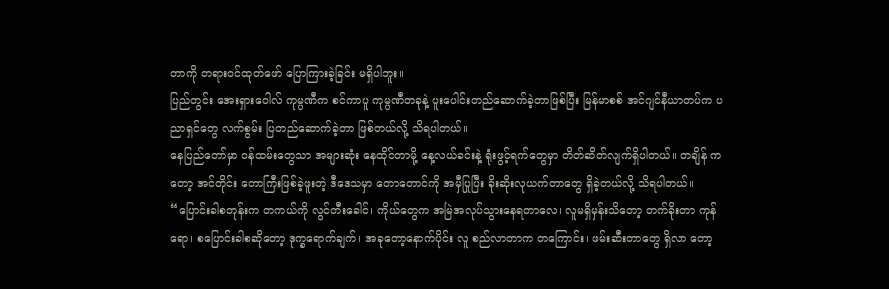တာကို တရားဝင်ထုတ်ဖော် ပြောကြားခဲ့ခြင်း မရှိပါဘူး။
ပြည်တွင်း အေးရှားဝေါလ် ကုမ္ပဏီက စင်ကာပူ ကုမ္ပဏီတခုနဲ့ ပူးပေါင်းတည်ဆောက်ခဲ့တာဖြစ်ပြီး မြန်မာစစ် အင်ဂျင်နီယာတပ်က ပညာရှင်တွေ လက်စွမ်း ပြတည်ဆောက်ခဲ့တာ ဖြစ်တယ်လို့ သိရပါတယ်။
နေပြည်တော်မှာ ဝန်ထမ်းတွေသာ အများဆုံး နေထိုင်တာမို့ နေ့လယ်ခင်းနဲ့ ရုံးဖွင့်ရက်တွေမှာ တိတ်ဆိတ်လျက်ရှိပါတယ်။ တချိန် ကတော့ အင်တိုင်း တောကြီးဖြစ်ခဲ့ဖူးတဲ့ ဒီဒေသမှာ တောတောင်ကို အမှီပြုပြီး ခိုးဆိုးလုယက်တာတွေ ရှိခဲ့တယ်လို့ သိရပါတယ်။
“ပြောင်းခါစတုန်းက တကယ်ကို လွင်တီးခေါင်၊ ကိုယ်တွေက အမြဲအလုပ်သွားနေရတာလေ၊ လူမရှိမှန်းသိတော့ တက်ခိုးတာ ကုန်ရော၊ စပြောင်းခါစဆိုတော့ ဒုက္ခရောက်ချက်၊ အခုတော့နောက်ပိုင်း လူ စည်လာတာက တကြောင်း၊ ဖမ်းဆီးတာတွေ ရှိလာ တော့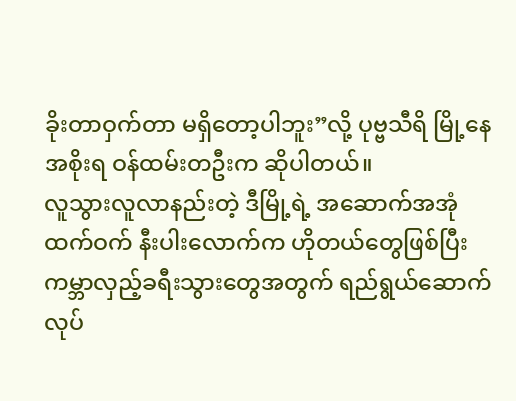ခိုးတာဝှက်တာ မရှိတော့ပါဘူး”လို့ ပုဗ္ဗသီရိ မြို့နေ အစိုးရ ဝန်ထမ်းတဦးက ဆိုပါတယ်။
လူသွားလူလာနည်းတဲ့ ဒီမြို့ရဲ့ အဆောက်အအုံ ထက်ဝက် နီးပါးလောက်က ဟိုတယ်တွေဖြစ်ပြီး ကမ္ဘာလှည့်ခရီးသွားတွေအတွက် ရည်ရွယ်ဆောက် လုပ်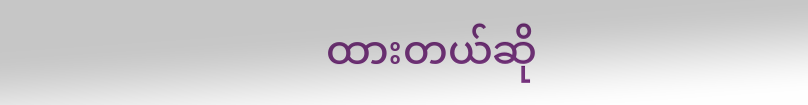ထားတယ်ဆို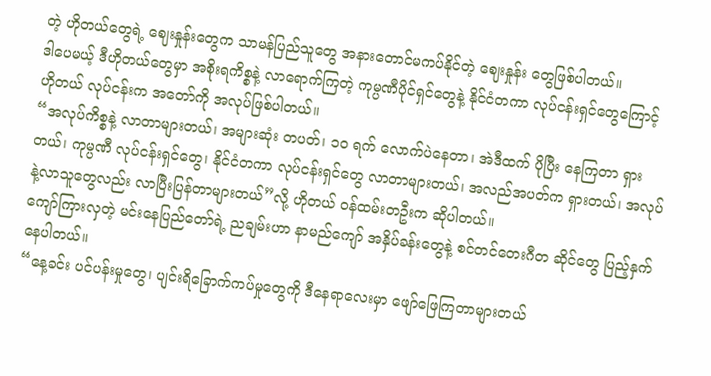တဲ့ ဟိုတယ်တွေရဲ့ ဈေးနှုန်းတွေက သာမန်ပြည်သူတွေ အနားတောင်မကပ်နိုင်တဲ့ ဈေးနှုန်း တွေဖြစ်ပါတယ်။
ဒါပေမယ့် ဒီဟိုတယ်တွေမှာ အစိုးရကိစ္စနဲ့ လာရောက်ကြတဲ့ ကုမ္ပဏီပိုင်ရှင်တွေနဲ့ နိုင်ငံတကာ လုပ်ငန်းရှင်တွေကြောင့် ဟိုတယ် လုပ်ငန်းက အတော်ကို အလုပ်ဖြစ်ပါတယ်။
“အလုပ်ကိစ္စနဲ့ လာတာများတယ်၊ အများဆုံး တပတ်၊ ၁၀ ရက် လောက်ပဲနေတာ၊ အဲဒီထက် ပိုပြီး နေကြတာ ရှားတယ်၊ ကုမ္ပဏီ လုပ်ငန်းရှင်တွေ၊ နိုင်ငံတကာ လုပ်ငန်းရှင်တွေ လာတာများတယ်၊ အလည်အပတ်က ရှားတယ်၊ အလုပ်နဲ့လာသူတွေလည်း လာပြီးပြန်တာများတယ်”လို့ ဟိုတယ် ဝန်ထမ်းတဦးက ဆိုပါတယ်။
ကျော်ကြားလှတဲ့ မင်းနေပြည်တော်ရဲ့ ညချမ်းဟာ နာမည်ကျော် အနှိပ်ခန်းတွေနဲ့ စင်တင်တေးဂီတ ဆိုင်တွေ ပြည့်နှက်နေပါတယ်။
“နေ့ခင်း ပင်ပန်းမှုတွေ၊ ပျင်းရိခြောက်ကပ်မှုတွေကို ဒီနေရာလေးမှာ ဖျော်ဖြေကြတာများတယ်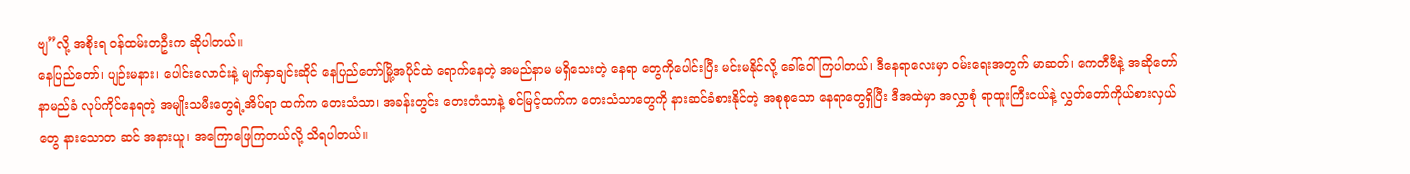ဗျ”လို့ အစိုးရ ဝန်ထမ်းတဦးက ဆိုပါတယ်။
နေပြည်တော်၊ ပျဉ်းမနား၊ ပေါင်းလောင်းနဲ့ မျက်နှာချင်းဆိုင် နေပြည်တော်မြို့အပိုင်ထဲ ရောက်နေတဲ့ အမည်နာမ မရှိသေးတဲ့ နေရာ တွေကိုပေါင်းပြီး မင်းမနိုင်လို့ ခေါ်ဝေါ်ကြပါတယ်၊ ဒီနေရာလေးမှာ ဝမ်းရေးအတွက် မာဆတ်၊ ကေတီဗီနဲ့ အဆိုတော် နာမည်ခံ လုပ်ကိုင်နေရတဲ့ အမျိုးသမီးတွေရဲ့အိပ်ရာ ထက်က တေးသံသာ၊ အခန်းတွင်း တေးတံသာနဲ့ စင်မြင့်ထက်က တေးသံသာတွေကို နားဆင်ခံစားနိုင်တဲ့ အစုစုသော နေရာတွေရှိပြီး ဒီအထဲမှာ အလွှာစုံ ရာထူးကြီးငယ်နဲ့ လွှတ်တော်ကိုယ်စားလှယ်တွေ နားသောတ ဆင် အနားယူ၊ အကြောဖြေကြတယ်လို့ သိရပါတယ်။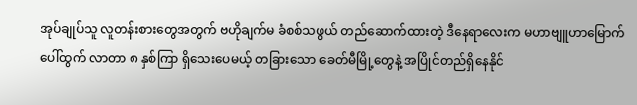အုပ်ချုပ်သူ လူတန်းစားတွေအတွက် ဗဟိုချက်မ ခံစစ်သဖွယ် တည်ဆောက်ထားတဲ့ ဒီနေရာလေးက မဟာဗျူဟာမြောက် ပေါ်ထွက် လာတာ ၈ နှစ်ကြာ ရှိသေးပေမယ့် တခြားသော ခေတ်မီမြို့တွေနဲ့ အပြိုင်တည်ရှိနေနိုင်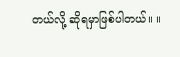တယ်လို့ ဆိုရမှာဖြစ်ပါတယ်။ ။